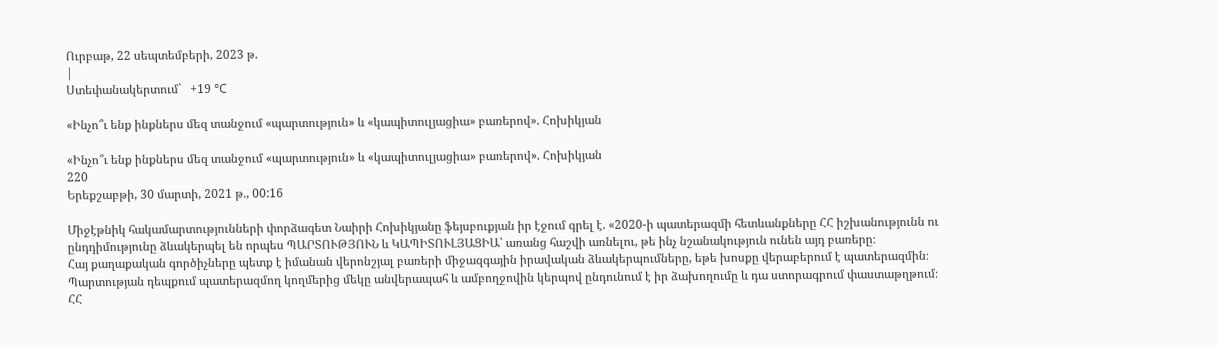Ուրբաթ, 22 սեպտեմբերի, 2023 թ.
|
Ստեփանակերտում`   +19 °C

«Ինչո՞ւ ենք ինքներս մեզ տանջում «պարտություն» և «կապիտուլյացիա» բառերով». Հոխիկյան

«Ինչո՞ւ ենք ինքներս մեզ տանջում «պարտություն» և «կապիտուլյացիա» բառերով». Հոխիկյան
220
Երեքշաբթի, 30 մարտի, 2021 թ., 00:16

Միջէթնիկ հակամարտությունների փորձագետ Նաիրի Հոխիկյանը ֆեյսբուքյան իր էջում գրել է. «2020-ի պատերազմի հետևանքները ՀՀ իշխանությունն ու ընդդիմությունը ձևակերպել են որպես ՊԱՐՏՈՒԹՅՈՒՆ և ԿԱՊԻՏՈՒԼՅԱՑԻԱ՝ առանց հաշվի առնելու, թե ինչ նշանակություն ունեն այդ բառերը։
Հայ քաղաքական գործիչները պետք է իմանան վերոնշյալ բառերի միջազգային իրավական ձևակերպումները, եթե խոսքը վերաբերում է պատերազմին։
Պարտության դեպքում պատերազմող կողմերից մեկը անվերապահ և ամբողջովին կերպով ընդունում է իր ձախողումը և դա ստորագրում փաստաթղթում։ ՀՀ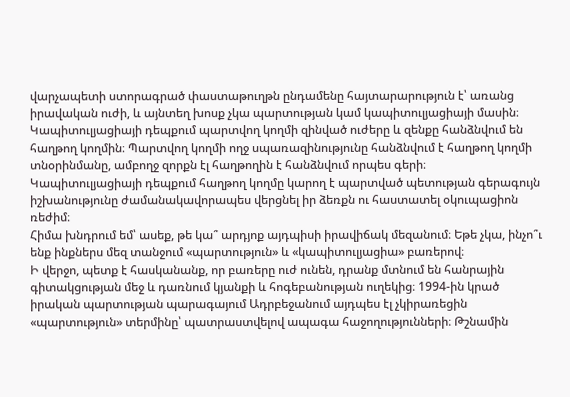վարչապետի ստորագրած փաստաթուղթն ընդամենը հայտարարություն է՝ առանց իրավական ուժի, և այնտեղ խոսք չկա պարտության կամ կապիտուլյացիայի մասին։
Կապիտուլյացիայի դեպքում պարտվող կողմի զինված ուժերը և զենքը հանձնվում են հաղթող կողմին։ Պարտվող կողմի ողջ սպառազինությունը հանձնվում է հաղթող կողմի տնօրինմանը, ամբողջ զորքն էլ հաղթողին է հանձնվում որպես գերի։
Կապիտուլյացիայի դեպքում հաղթող կողմը կարող է պարտված պետության գերագույն իշխանությունը ժամանակավորապես վերցնել իր ձեռքն ու հաստատել օկուպացիոն ռեժիմ։
Հիմա խնդրում եմ՝ ասեք, թե կա՞ արդյոք այդպիսի իրավիճակ մեզանում։ Եթե չկա, ինչո՞ւ ենք ինքներս մեզ տանջում «պարտություն» և «կապիտուլյացիա» բառերով։
Ի վերջո, պետք է հասկանանք, որ բառերը ուժ ունեն, դրանք մտնում են հանրային գիտակցության մեջ և դառնում կյանքի և հոգեբանության ուղեկից։ 1994-ին կրած իրական պարտության պարագայում Ադրբեջանում այդպես էլ չկիրառեցին «պարտություն» տերմինը՝ պատրաստվելով ապագա հաջողությունների։ Թշնամին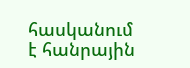հասկանում է հանրային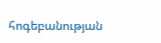հոգեբանության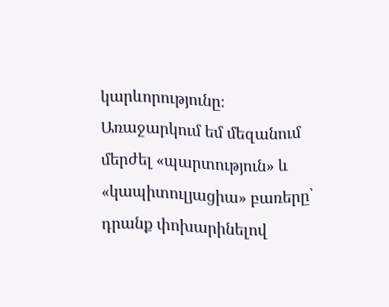կարևորությունը։
Առաջարկում եմ մեզանում մերժել «պարտություն» և «կապիտուլյացիա» բառերը՝ դրանք փոխարինելով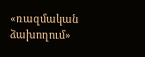«ռազմական ձախողում»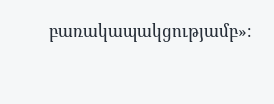բառակապակցությամբ»։